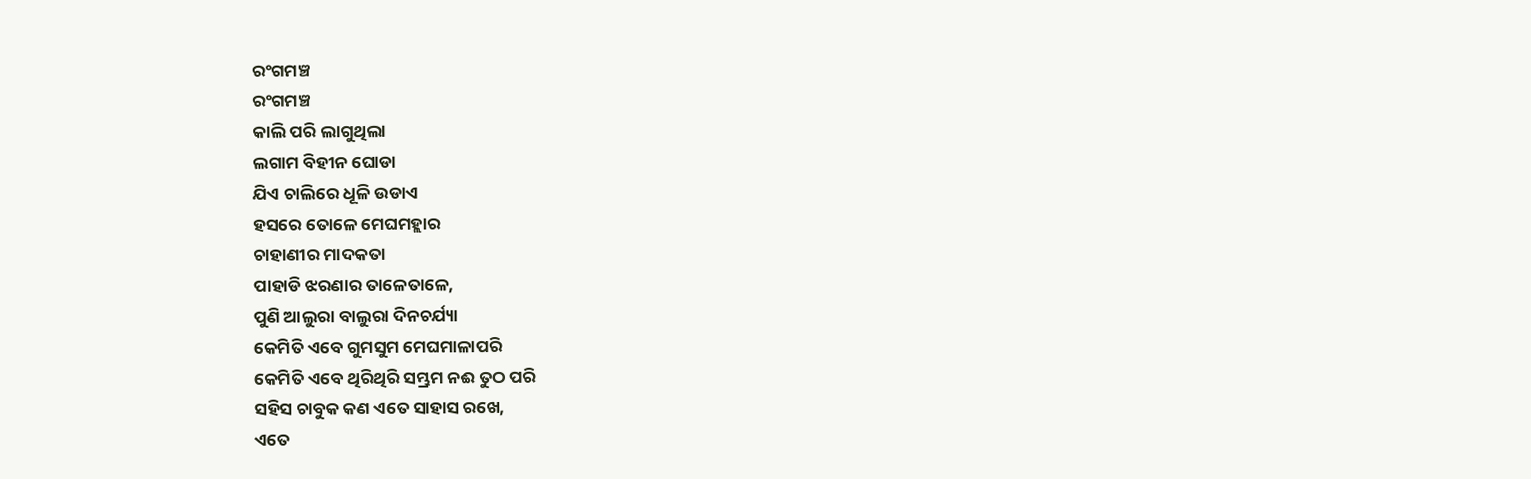ରଂଗମଞ୍ଚ
ରଂଗମଞ୍ଚ
କାଲି ପରି ଲାଗୁଥିଲା
ଲଗାମ ବିହୀନ ଘୋଡା
ଯିଏ ଚାଲିରେ ଧୂଳି ଉଡାଏ
ହସରେ ତୋଳେ ମେଘମହ୍ଲାର
ଚାହାଣୀର ମାଦକତା
ପାହାଡି ଝରଣାର ତାଳେତାଳେ,
ପୁଣି ଆଲୁରା ବାଲୁରା ଦିନଚର୍ଯ୍ୟା
କେମିତି ଏବେ ଗୁମସୁମ ମେଘମାଳାପରି
କେମିତି ଏବେ ଥିରିଥିରି ସମ୍ଭ୍ରମ ନଈ ତୁଠ ପରି
ସହିସ ଚାବୁକ କଣ ଏତେ ସାହାସ ରଖେ,
ଏତେ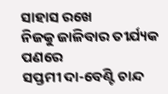ସାହାସ ରଖେ
ନିଜକୁ ଜାଳିବାର ତୀର୍ଯ୍ୟକ ପଣରେ
ସପ୍ତମୀ ଦା-ବେଣ୍ଟି ଚାନ୍ଦ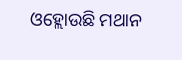ଓହ୍ଲୋଉଛି ମଥାନ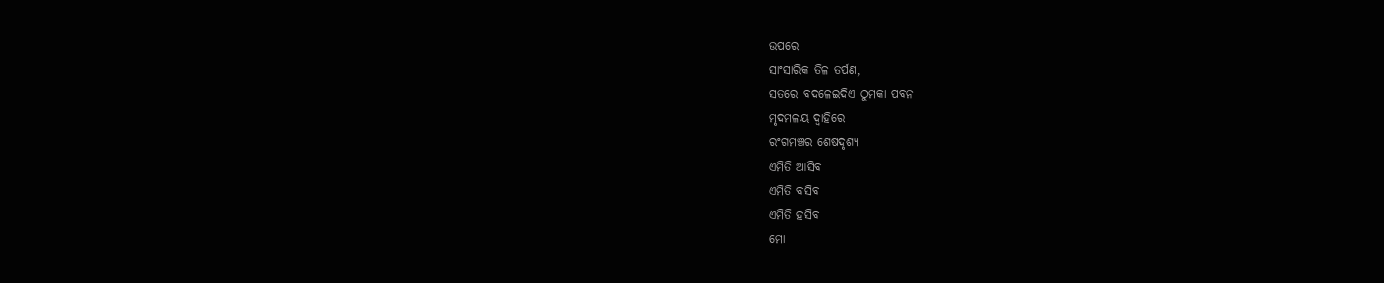ଉପରେ
ସାଂସାରିକ ତିଳ ତର୍ପଣ,
ସତରେ ବଦଳେଇଦିଏ ଠୁମକା ପବନ
ମୃଦମଳୟ ଦ୍ୱାହିରେ
ରଂଗମଞ୍ଚର ଶେଷଦୃଶ୍ୟ
ଏମିତି ଆସିବ
ଏମିତି ବସିବ
ଏମିତି ହସିବ
ମୋ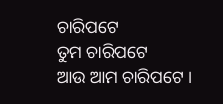ଚାରିପଟେ
ତୁମ ଚାରିପଟେ
ଆଉ ଆମ ଚାରିପଟେ ।